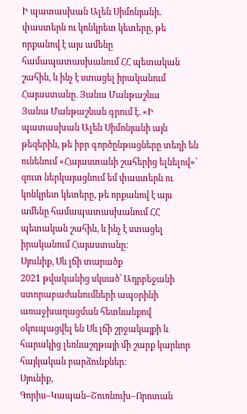Ի պատասխան Ալեն Սիմոնյանի. փաստերն ու կոնկրետ կետերը, թե որքանով է այս ամենը համապատասխանում ՀՀ պետական շահին, և ինչ է ստացել իրականում Հայաստանը. Յանա Մանթաշևա
Յանա Մանթաշևան գրում է. «Ի պատասխան Ալեն Սիմոնյանի այն թեզերին, թե իբր գործընթացները տեղի են ունենում «Հայաստանի շահերից ելնելով»՝ զուտ ներկայացնում եմ փաստերն ու կոնկրետ կետերը, թե որքանով է այս ամենը համապատասխանում ՀՀ պետական շահին, և ինչ է ստացել իրականում Հայաստանը։
Սյունիք, Սև լճի տարածք
2021 թվականից սկսած՝ Ադրբեջանի ստորաբաժանումների ապօրինի առաջխաղացման հետևանքով օկուպացվել են Սև լճի շրջակայքի և հարակից լեռնաշղթայի մի շարք կարևոր հայկական բարձունքներ։
Սյունիք, Գորիս–Կապան–Շուռնուխ–Որոտան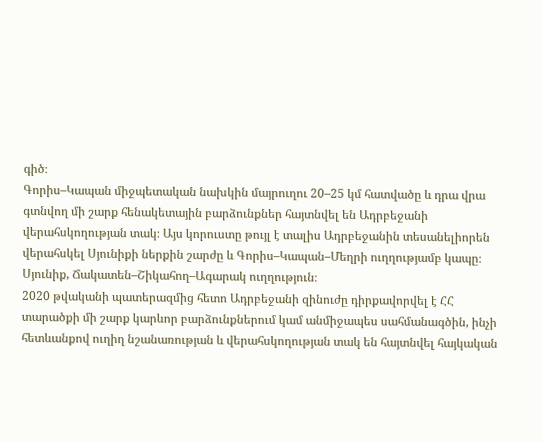գիծ։
Գորիս–Կապան միջպետական նախկին մայրուղու 20–25 կմ հատվածը և դրա վրա գտնվող մի շարք հենակետային բարձունքներ հայտնվել են Ադրբեջանի վերահսկողության տակ։ Այս կորուստը թույլ է տալիս Ադրբեջանին տեսանելիորեն վերահսկել Սյունիքի ներքին շարժը և Գորիս–Կապան–Մեղրի ուղղությամբ կապը։
Սյունիք, Ճակատեն–Շիկահող–Ագարակ ուղղություն։
2020 թվականի պատերազմից հետո Ադրբեջանի զինուժը դիրքավորվել է ՀՀ տարածքի մի շարք կարևոր բարձունքներում կամ անմիջապես սահմանագծին, ինչի հետևանքով ուղիղ նշանառության և վերահսկողության տակ են հայտնվել հայկական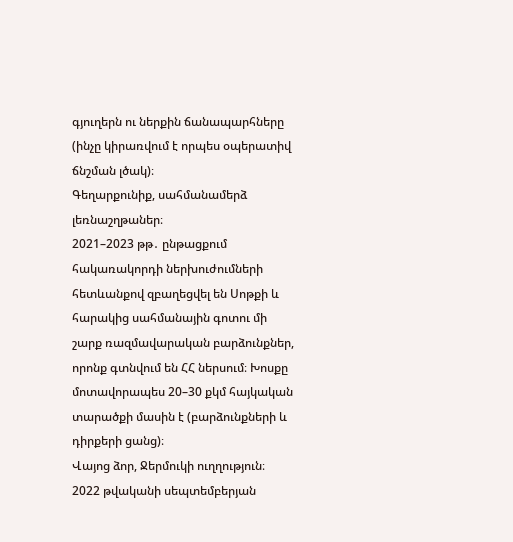գյուղերն ու ներքին ճանապարհները (ինչը կիրառվում է որպես օպերատիվ ճնշման լծակ)։
Գեղարքունիք, սահմանամերձ լեռնաշղթաներ։
2021–2023 թթ․ ընթացքում հակառակորդի ներխուժումների հետևանքով զբաղեցվել են Սոթքի և հարակից սահմանային գոտու մի շարք ռազմավարական բարձունքներ, որոնք գտնվում են ՀՀ ներսում։ Խոսքը մոտավորապես 20–30 քկմ հայկական տարածքի մասին է (բարձունքների և դիրքերի ցանց)։
Վայոց ձոր, Ջերմուկի ուղղություն։
2022 թվականի սեպտեմբերյան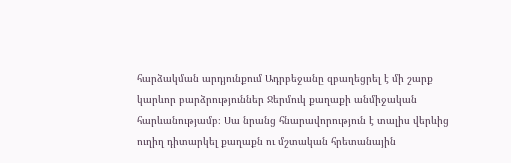հարձակման արդյունքում Ադրբեջանը զբաղեցրել է մի շարք կարևոր բարձրություններ Ջերմուկ քաղաքի անմիջական հարևանությամբ։ Սա նրանց հնարավորություն է տալիս վերևից ուղիղ դիտարկել քաղաքն ու մշտական հրետանային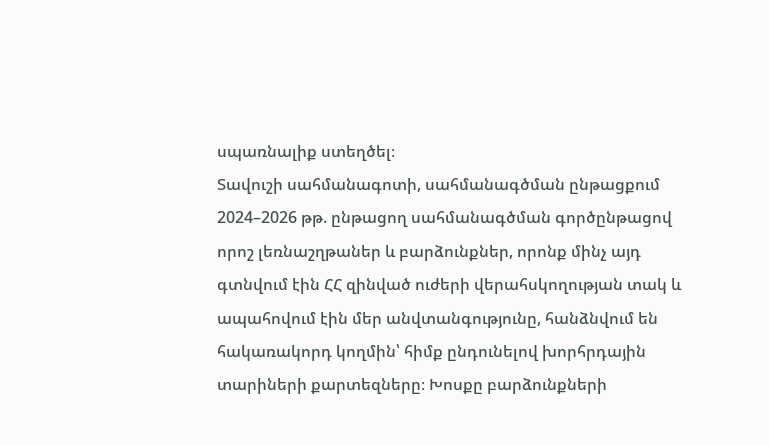սպառնալիք ստեղծել։
Տավուշի սահմանագոտի, սահմանագծման ընթացքում
2024–2026 թթ. ընթացող սահմանագծման գործընթացով որոշ լեռնաշղթաներ և բարձունքներ, որոնք մինչ այդ գտնվում էին ՀՀ զինված ուժերի վերահսկողության տակ և ապահովում էին մեր անվտանգությունը, հանձնվում են հակառակորդ կողմին՝ հիմք ընդունելով խորհրդային տարիների քարտեզները։ Խոսքը բարձունքների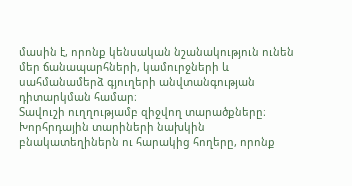մասին է, որոնք կենսական նշանակություն ունեն մեր ճանապարհների, կամուրջների և սահմանամերձ գյուղերի անվտանգության դիտարկման համար։
Տավուշի ուղղությամբ զիջվող տարածքները։
Խորհրդային տարիների նախկին բնակատեղիներն ու հարակից հողերը, որոնք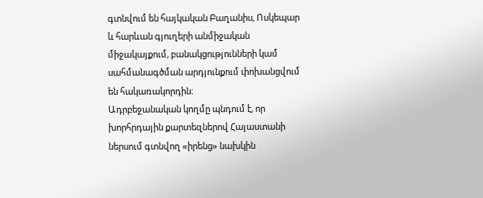գտնվում են հայկական Բաղանիս, Ոսկեպար և հարևան գյուղերի անմիջական միջակայքում, բանակցությունների կամ սահմանագծման արդյունքում փոխանցվում են հակառակորդին։
Ադրբեջանական կողմը պնդում է, որ խորհրդային քարտեզներով Հայաստանի ներսում գտնվող «իրենց» նախկին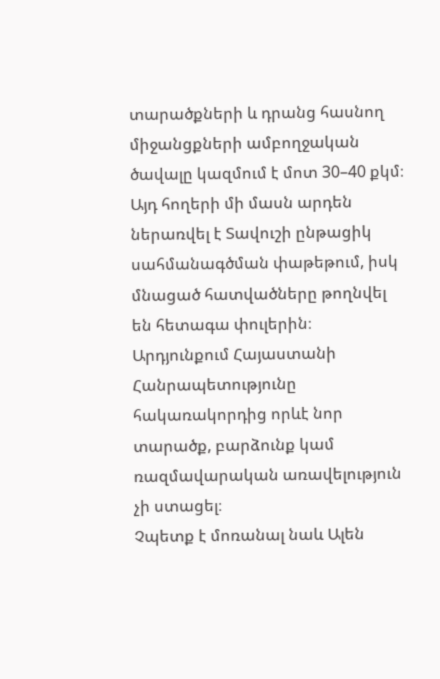տարածքների և դրանց հասնող միջանցքների ամբողջական ծավալը կազմում է մոտ 30–40 քկմ։ Այդ հողերի մի մասն արդեն ներառվել է Տավուշի ընթացիկ սահմանագծման փաթեթում, իսկ մնացած հատվածները թողնվել են հետագա փուլերին։
Արդյունքում Հայաստանի Հանրապետությունը հակառակորդից որևէ նոր տարածք, բարձունք կամ ռազմավարական առավելություն չի ստացել։
Չպետք է մոռանալ նաև Ալեն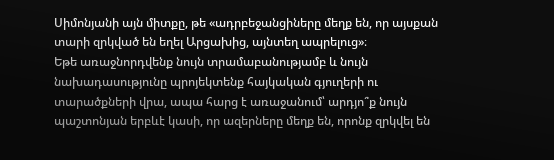Սիմոնյանի այն միտքը, թե «ադրբեջանցիները մեղք են, որ այսքան տարի զրկված են եղել Արցախից, այնտեղ ապրելուց»։
Եթե առաջնորդվենք նույն տրամաբանությամբ և նույն նախադասությունը պրոյեկտենք հայկական գյուղերի ու տարածքների վրա, ապա հարց է առաջանում՝ արդյո՞ք նույն պաշտոնյան երբևէ կասի, որ ազերները մեղք են, որոնք զրկվել են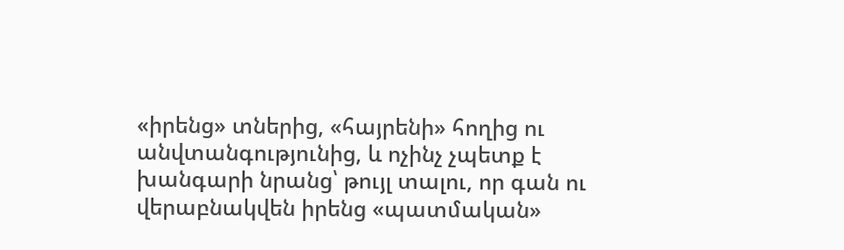«իրենց» տներից, «հայրենի» հողից ու անվտանգությունից, և ոչինչ չպետք է խանգարի նրանց՝ թույլ տալու, որ գան ու վերաբնակվեն իրենց «պատմական»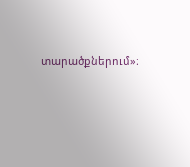տարածքներում»։